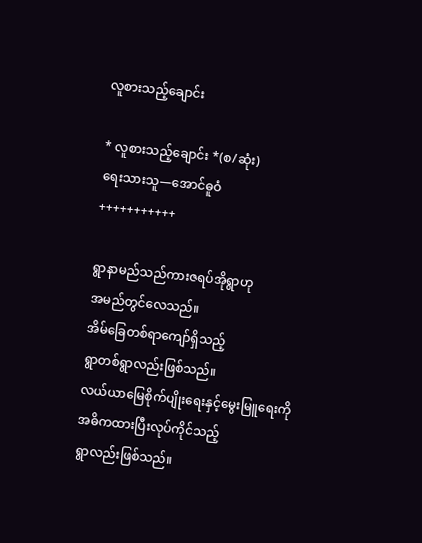လူစားသည့်ချောင်း

* လူစားသည့်ချောင်း *(စ/ဆုံး)
ရေးသားသူ—အောင်ဓူဝံ
+++++++++++

ရွာနာမည်သည်ကားဇရပ်အိုရွာဟု
အမည်တွင်လေသည်။
အိမ်ခြေတစ်ရာကျော်ရှိသည့်
ရွာတစ်ရွာလည်းဖြစ်သည်။
လယ်ယာမြေစိုက်ပျိုးရေးနှင့်မွေးမြူရေးကို
အဓိကထားပြီးလုပ်ကိုင်သည့်
ရွာလည်းဖြစ်သည်။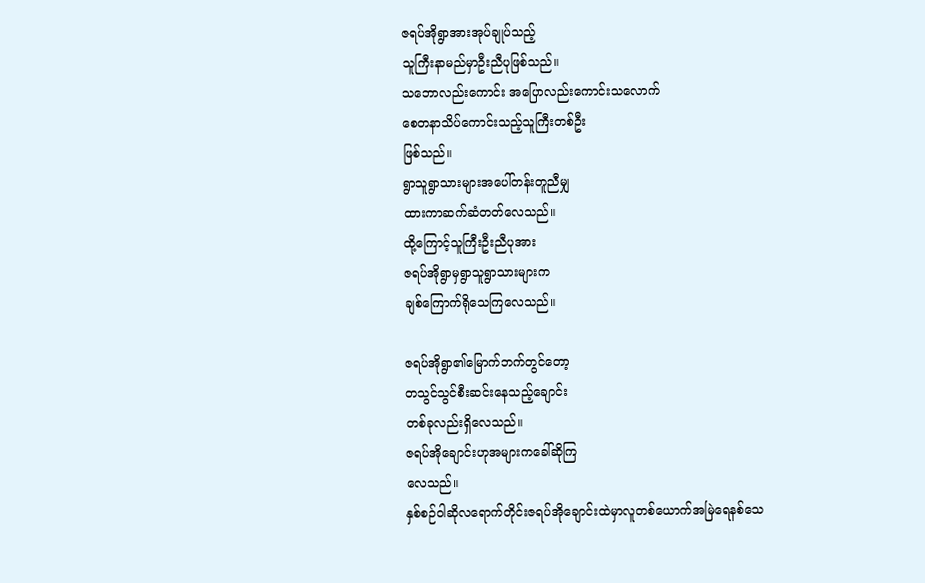ဇရပ်အိုရွာအားအုပ်ချုပ်သည့်
သူကြီးနာမည်မှာဦးညီပုဖြစ်သည်။
သဘောလည်းကောင်း အပြောလည်းကောင်းသလောက်
စေတနာသိပ်ကောင်းသည့်သူကြီးတစ်ဦး
ဖြစ်သည်။
ရွာသူရွာသားများအပေါ်တန်းတူညီမျှ
ထားကာဆက်ဆံတတ်လေသည်။
ထို့ကြောင့်သူကြီးဦးညီပုအား
ဇရပ်အိုရွာမှရွာသူရွာသားများက
ချစ်ကြောက်ရိုသေကြလေသည်။

ဇရပ်အိုရွာ၏မြောက်ဘက်တွင်တော့
တသွင်သွင်စီးဆင်းနေသည့်ချောင်း
တစ်ခုလည်းရှိလေသည်။
ဇရပ်အိုချောင်းဟုအများကခေါ်ဆိုကြ
လေသည်။
နှစ်စဉ်ဝါဆိုလရောက်တိုင်းဇရပ်အိုချောင်းထဲမှာလူတစ်ယောက်အမြဲရေနစ်သေ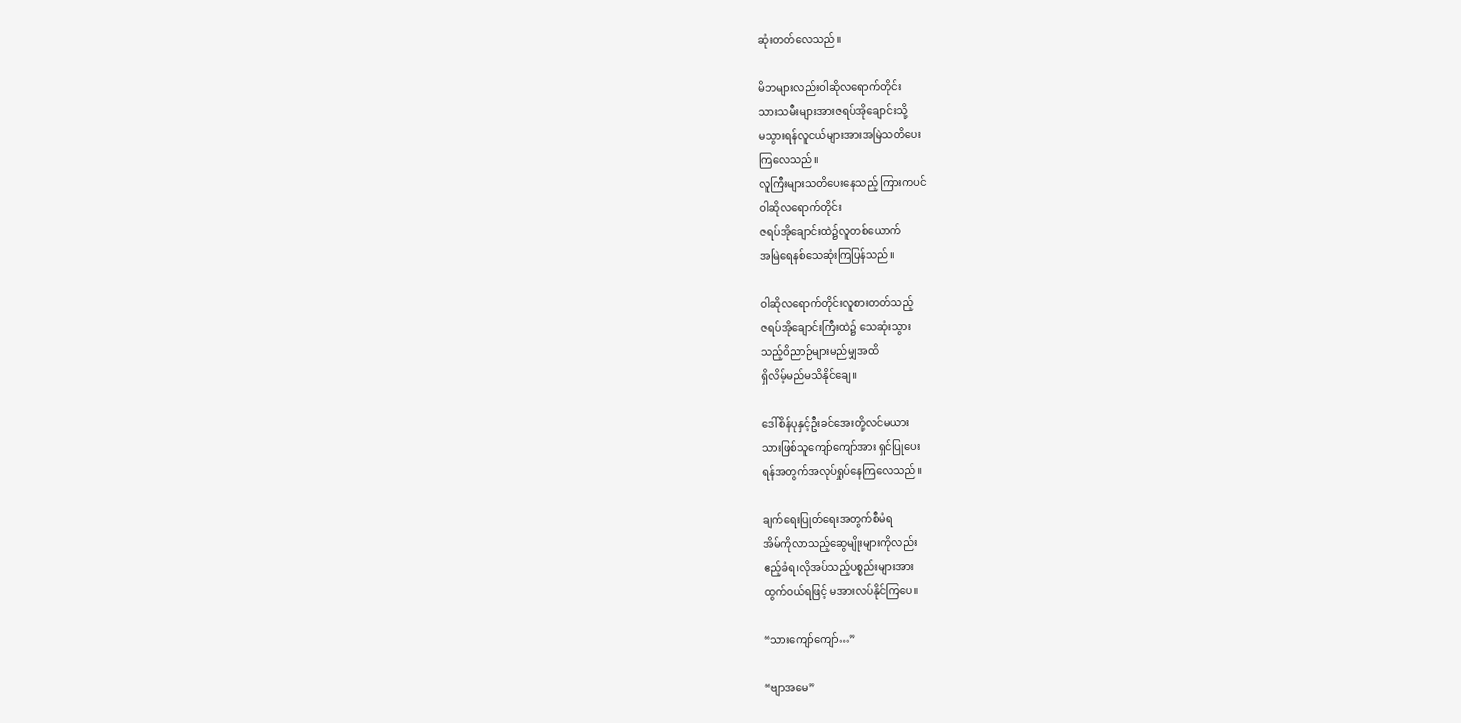ဆုံးတတ်လေသည်။

မိဘများလည်းဝါဆိုလရောက်တိုင်း
သားသမီးများအားဇရပ်အိုချောင်းသို့
မသွားရန်လူငယ်များအားအမြဲသတိပေး
ကြလေသည်။
လူကြီးများသတိပေးနေသည့် ကြားကပင်
ဝါဆိုလရောက်တိုင်း
ဇရပ်အိုချောင်းထဲ၌လူတစ်ယောက်
အမြဲရေနစ်သေဆုံးကြပြန်သည်။

ဝါဆိုလရောက်တိုင်းလူစားတတ်သည့်
ဇရပ်အိုချောင်းကြီးထဲ၌ သေဆုံးသွား
သည့်ဝိညာဉ်များမည်မျှအထိ
ရှိလိမ့်မည်မသိနိုင်ချေ။

ဒေါ်စိန်ပုနှင့်ဦးခင်အေးတို့လင်မယား
သားဖြစ်သူကျော်ကျော်အား ရှင်ပြုပေး
ရန်အတွက်အလုပ်ရှုပ်နေကြလေသည်။

ချက်ရေးပြုတ်ရေးအတွက်စီမံရ
အိမ်ကိုလာသည့်ဆွေမျိုးများကိုလည်း
ဧည့်ခံရ၊လိုအပ်သည့်ပစ္စည်းများအား
ထွက်ဝယ်ရဖြင့် မအားလပ်နိုင်ကြပေ။

“သားကျော်ကျော်…”

“ဗျာအမေ”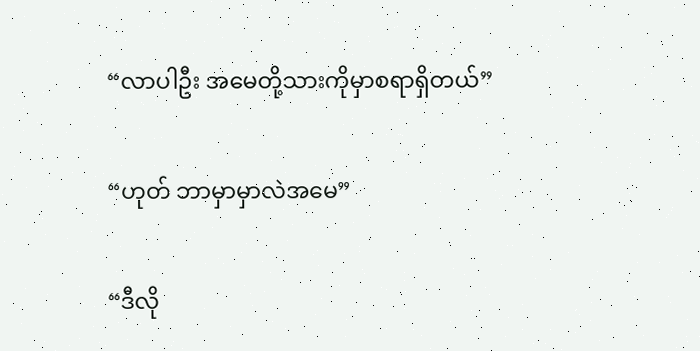“လာပါဦး အမေတို့သားကိုမှာစရာရှိတယ်”

“ဟုတ် ဘာမှာမှာလဲအမေ”

“ဒီလို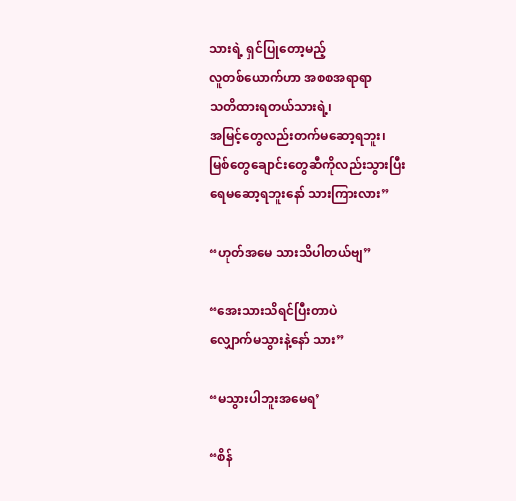သားရဲ့ ရှင်ပြုတော့မည့်
လူတစ်ယောက်ဟာ အစစအရာရာ
သတိထားရတယ်သားရဲ့၊
အမြင့်တွေလည်းတက်မဆော့ရဘူး၊
မြစ်တွေချောင်းတွေဆီကိုလည်းသွားပြီး
ရေမဆော့ရဘူးနော် သားကြားလား”

“ဟုတ်အမေ သားသိပါတယ်ဗျ”

“အေးသားသိရင်ပြီးတာပဲ
လျှောက်မသွားနဲ့နော် သား”

“မသွားပါဘူးအမေရ’

“စိန်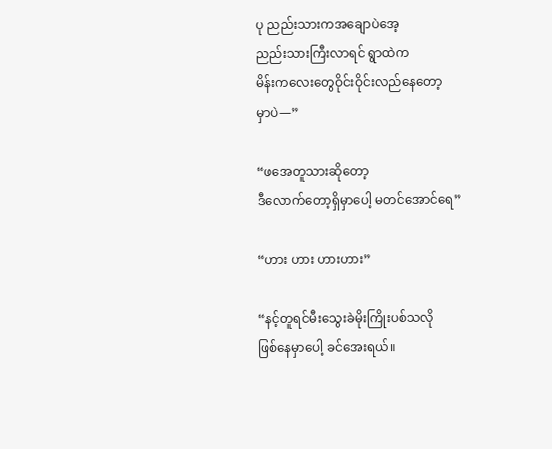ပု ညည်းသားကအချောပဲအေ့
ညည်းသားကြီးလာရင် ရွာထဲက
မိန်းကလေးတွေဝိုင်းဝိုင်းလည်နေတော့
မှာပဲ—”

“ဖအေတူသားဆိုတော့
ဒီလောက်တော့ရှိမှာပေါ့ မတင်အောင်ရေ”

“ဟား ဟား ဟားဟား”

“နင့်တူရင်မီးသွေးခဲမိုးကြိုးပစ်သလို
ဖြစ်နေမှာပေါ့ ခင်အေးရယ်။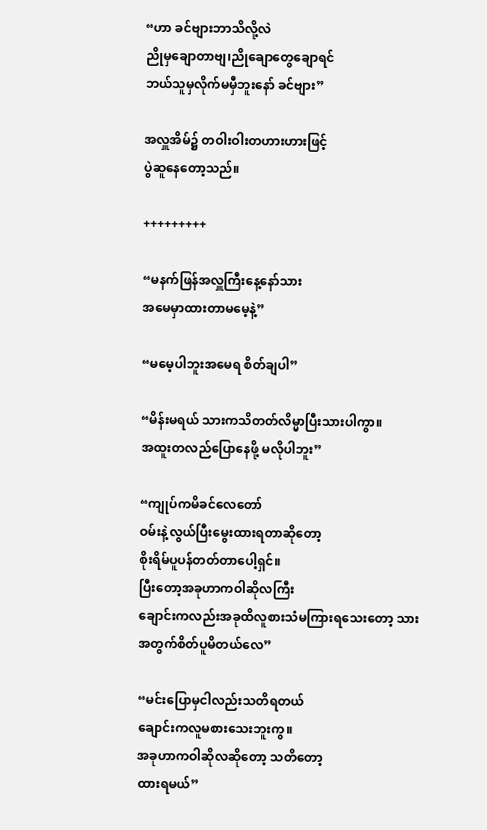“ဟာ ခင်ဗျားဘာသိလို့လဲ
ညိုမှချောတာဗျ၊ညိုချောတွေချောရင်
ဘယ်သူမှလိုက်မမှီဘူးနော် ခင်ဗျား”

အလှူအိမ်၌ တဝါးဝါးတဟားဟားဖြင့်
ပွဲဆူနေတော့သည်။

+++++++++

“မနက်ဖြန်အလှူကြီးနေ့နော်သား
အမေမှာထားတာမမေ့နဲ့”

“မမေ့ပါဘူးအမေရ စိတ်ချပါ”

“မိန်းမရယ် သားကသိတတ်လိမ္မာပြီးသားပါကွာ။
အထူးတလည်ပြောနေဖို့ မလိုပါဘူး”

“ကျုပ်ကမိခင်လေတော်
ဝမ်းနဲ့လွယ်ပြီးမွေးထားရတာဆိုတော့
စိုးရိမ်ပူပန်တတ်တာပေါ့ရှင်။
ပြီးတော့အခုဟာကဝါဆိုလကြီး
ချောင်းကလည်းအခုထိလူစားသံမကြားရသေးတော့ သားအတွက်စိတ်ပူမိတယ်လေ”

“မင်းပြောမှငါလည်းသတိရတယ်
ချောင်းကလူမစားသေးဘူးကွ။
အခုဟာကဝါဆိုလဆိုတော့ သတိတော့
ထားရမယ်”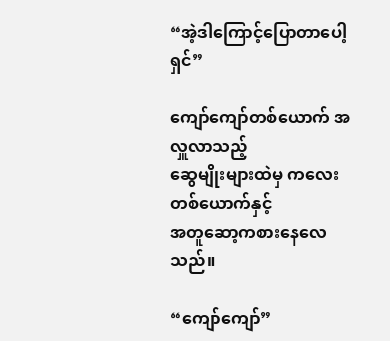“အဲ့ဒါကြောင့်ပြောတာပေါ့ရှင်”

ကျော်ကျော်တစ်ယောက် အလှူလာသည့်
ဆွေမျိုးများထဲမှ ကလေးတစ်ယောက်နှင့်
အတူဆော့ကစားနေလေသည်။

“ကျော်ကျော်”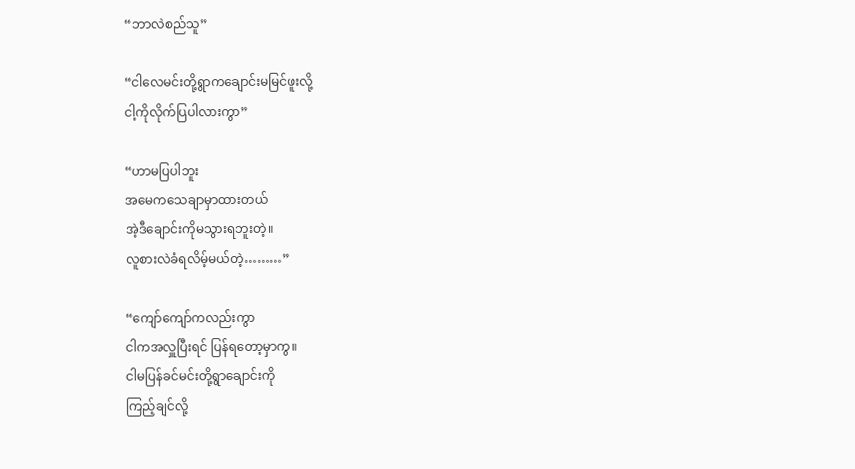“ဘာလဲစည်သူ”

“ငါလေမင်းတို့ရွာကချောင်းမမြင်ဖူးလို့
ငါ့ကိုလိုက်ပြပါလားကွာ”

“ဟာမပြပါဘူး
အမေကသေချာမှာထားတယ်
အဲ့ဒီချောင်းကိုမသွားရဘူးတဲ့။
လူစားလဲခံရလိမ့်မယ်တဲ့………”

“ကျော်ကျော်ကလည်းကွာ
ငါကအလှူပြီးရင် ပြန်ရတော့မှာကွ။
ငါမပြန်ခင်မင်းတို့ရွာချောင်းကို
ကြည့်ချင်လို့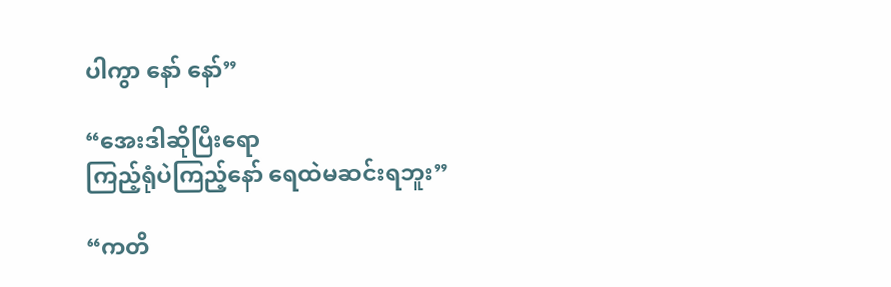ပါကွာ နော် နော်”

“အေးဒါဆိုပြီးရော
ကြည့်ရုံပဲကြည့်နော် ရေထဲမဆင်းရဘူး”

“ကတိ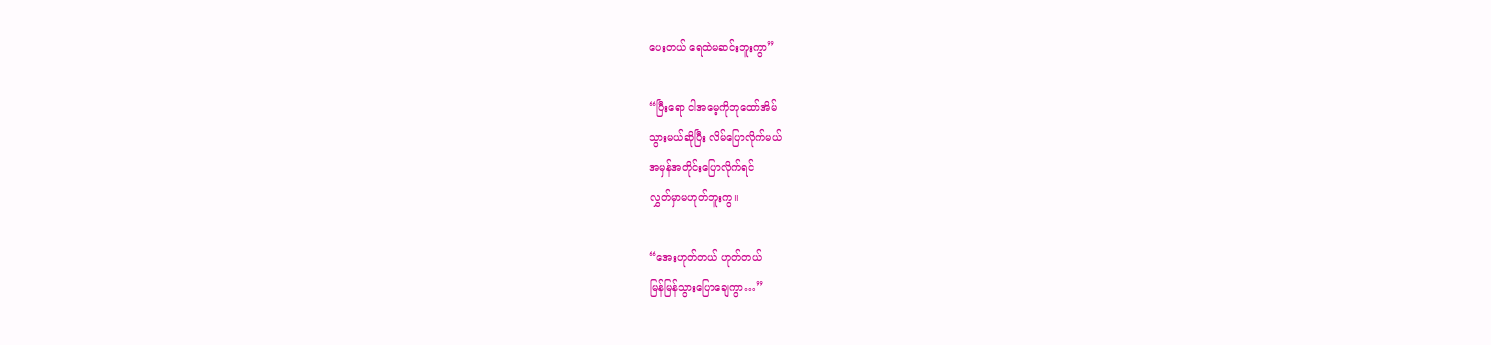ပေးတယ် ရေထဲမဆင်းဘူးကွာ”

“ပြီးရော ငါအမေ့ကိုဘုထော်အိမ်
သွားမယ်ဆိုပြီး လိမ်ပြောလိုက်မယ်
အမှန်အတိုင်းပြောလိုက်ရင်
လွှတ်မှာမဟုတ်ဘူးကွ။

“အေးဟုတ်တယ် ဟုတ်တယ်
မြန်မြန်သွားပြောချေကွာ…”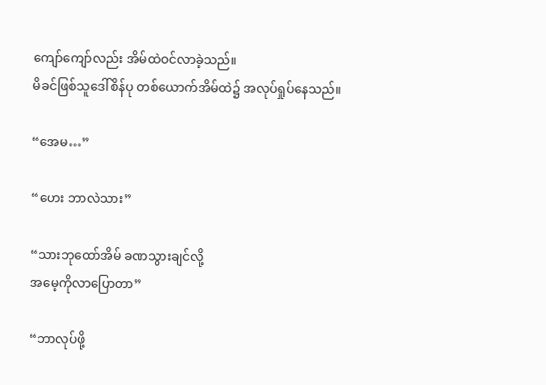ကျော်ကျော်လည်း အိမ်ထဲဝင်လာခဲ့သည်။
မိခင်ဖြစ်သူဒေါ်စိန်ပု တစ်ယောက်အိမ်ထဲ၌ အလုပ်ရှုပ်နေသည်။

“အေမ…”

“ဟေး ဘာလဲသား”

“သားဘုထော်အိမ် ခဏသွားချင်လို့
အမေ့ကိုလာပြောတာ”

“ဘာလုပ်ဖို့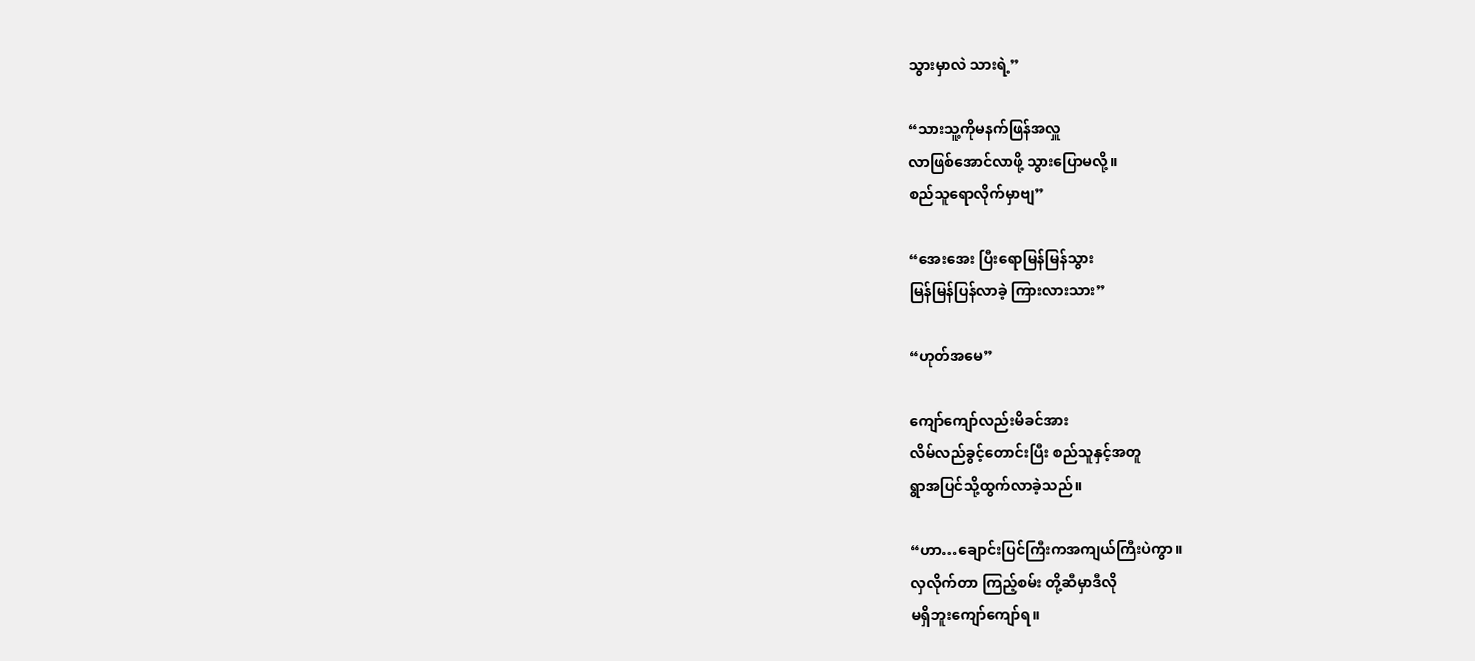သွားမှာလဲ သားရဲ့”

“သားသူ့ကိုမနက်ဖြန်အလှူ
လာဖြစ်အောင်လာဖို့ သွားပြောမလို့။
စည်သူရောလိုက်မှာဗျ”

“အေးအေး ပြီးရောမြန်မြန်သွား
မြန်မြန်ပြန်လာခဲ့ ကြားလားသား”

“ဟုတ်အမေ”

ကျော်ကျော်လည်းမိခင်အား
လိမ်လည်ခွင့်တောင်းပြီး စည်သူနှင့်အတူ
ရွာအပြင်သို့ထွက်လာခဲ့သည်။

“ဟာ…ချောင်းပြင်ကြီးကအကျယ်ကြီးပဲကွာ။
လှလိုက်တာ ကြည့်စမ်း တို့ဆီမှာဒီလို
မရှိဘူးကျော်ကျော်ရ။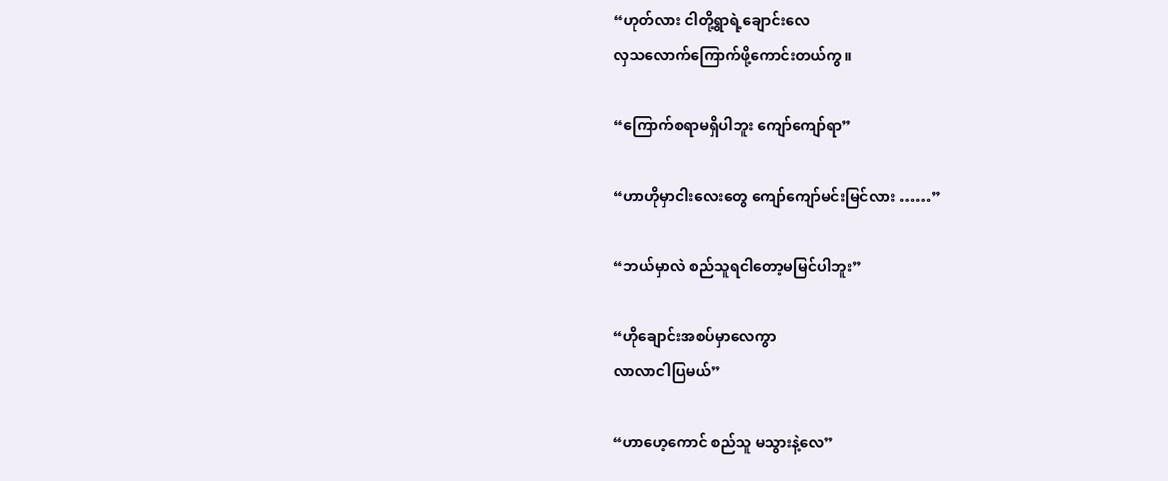“ဟုတ်လား ငါတို့ရွာရဲ့ချောင်းလေ
လှသလောက်ကြောက်ဖို့ကောင်းတယ်ကွ။

“ကြောက်စရာမရှိပါဘူး ကျော်ကျော်ရာ”

“ဟာဟိုမှာငါးလေးတွေ ကျော်ကျော်မင်းမြင်လား ……”

“ဘယ်မှာလဲ စည်သူရငါတော့မမြင်ပါဘူး”

“ဟိုချောင်းအစပ်မှာလေကွာ
လာလာငါပြမယ်”

“ဟာဟေ့ကောင် စည်သူ မသွားနဲ့လေ”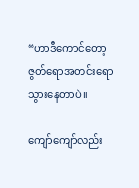“ဟာဒီကောင်တော့ ဇွတ်ရောအတင်းရောသွားနေတာပဲ။

ကျော်ကျော်လည်း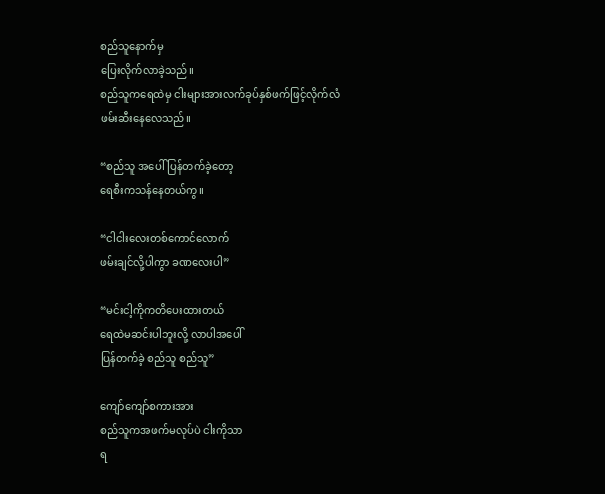စည်သူနောက်မှ
ပြေးလိုက်လာခဲ့သည်။
စည်သူကရေထဲမှ ငါးများအားလက်ခုပ်နှစ်ဖက်ဖြင့်လိုက်လံ
ဖမ်းဆီးနေလေသည်။

“စည်သူ အပေါ်ပြန်တက်ခဲ့တော့
ရေစီးကသန်နေတယ်ကွ။

“ငါငါးလေးတစ်ကောင်လောက်
ဖမ်းချင်လို့ပါကွာ ခဏလေးပါ”

“မင်းငါ့ကိုကတိပေးထားတယ်
ရေထဲမဆင်းပါဘူးလို့ လာပါအပေါ်
ပြန်တက်ခဲ့ စည်သူ စည်သူ”

ကျော်ကျော်စကားအား
စည်သူကအဖက်မလုပ်ပဲ ငါးကိုသာ
ရ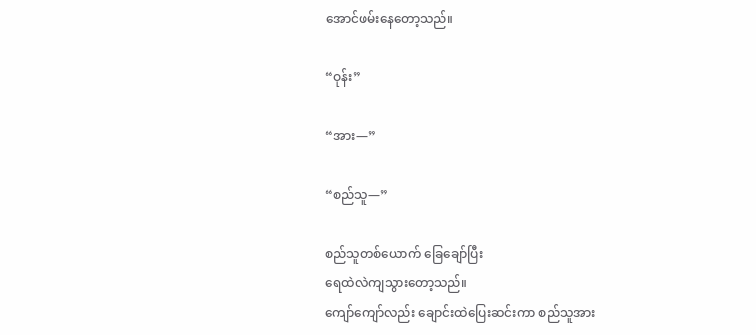အောင်ဖမ်းနေတော့သည်။

“ဝုန်း”

“အား—”

“စည်သူ—”

စည်သူတစ်ယောက် ခြေချော်ပြီး
ရေထဲလဲကျသွားတော့သည်။
ကျော်ကျော်လည်း ချောင်းထဲပြေးဆင်းကာ စည်သူအား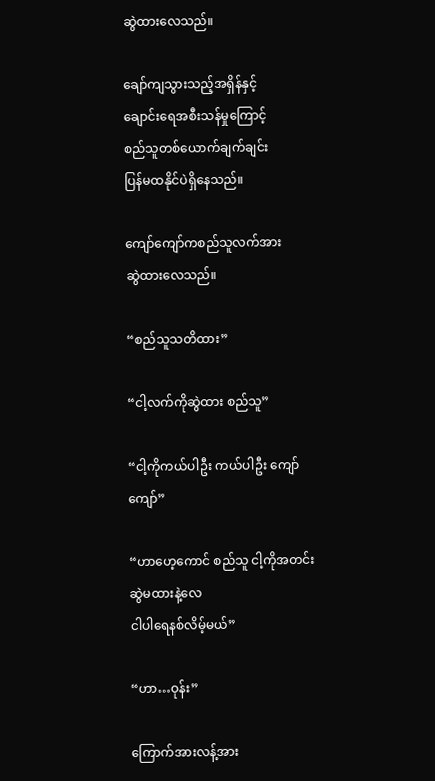ဆွဲထားလေသည်။

ချော်ကျသွားသည့်အရှိန်နှင့်
ချောင်းရေအစီးသန်မှုကြောင့်
စည်သူတစ်ယောက်ချက်ချင်း
ပြန်မထနိုင်ပဲရှိနေသည်။

ကျော်ကျော်ကစည်သူလက်အား
ဆွဲထားလေသည်။

“စည်သူသတိထား”

“ငါ့လက်ကိုဆွဲထား စည်သူ”

“ငါ့ကိုကယ်ပါဦး ကယ်ပါဦး ကျော်ကျော်”

“ဟာဟေ့ကောင် စည်သူ ငါ့ကိုအတင်းဆွဲမထားနဲ့လေ
ငါပါရေနစ်လိမ့်မယ်”

“ဟာ…ဝုန်း”

ကြောက်အားလန့်အား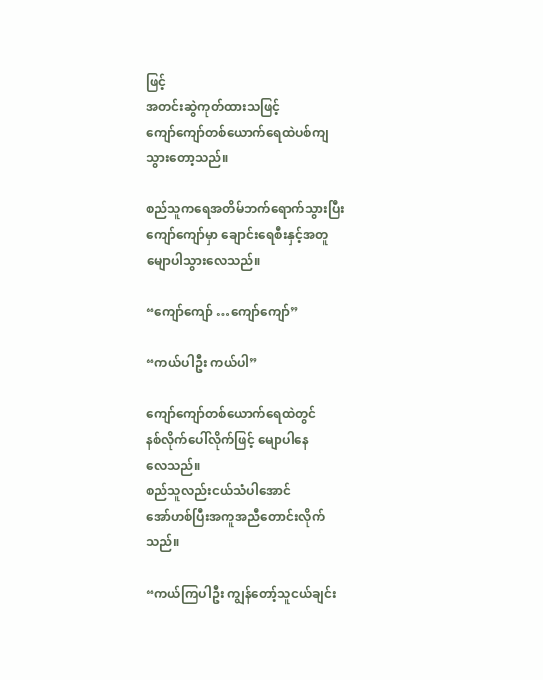ဖြင့်
အတင်းဆွဲကုတ်ထားသဖြင့်
ကျော်ကျော်တစ်ယောက်ရေထဲပစ်ကျ
သွားတော့သည်။

စည်သူကရေအတိမ်ဘက်ရောက်သွားပြီး
ကျော်ကျော်မှာ ချောင်းရေစီးနှင့်အတူ
မျောပါသွားလေသည်။

“ကျော်ကျော် …ကျော်ကျော်”

“ကယ်ပါဦး ကယ်ပါ”

ကျော်ကျော်တစ်ယောက်ရေထဲတွင်
နစ်လိုက်ပေါ်လိုက်ဖြင့် မျောပါနေ
လေသည်။
စည်သူလည်းငယ်သံပါအောင်
အော်ဟစ်ပြီးအကူအညီတောင်းလိုက်
သည်။

“ကယ်ကြပါဦး ကျွန်တော့်သူငယ်ချင်း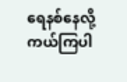ရေနစ်နေလို့ ကယ်ကြပါ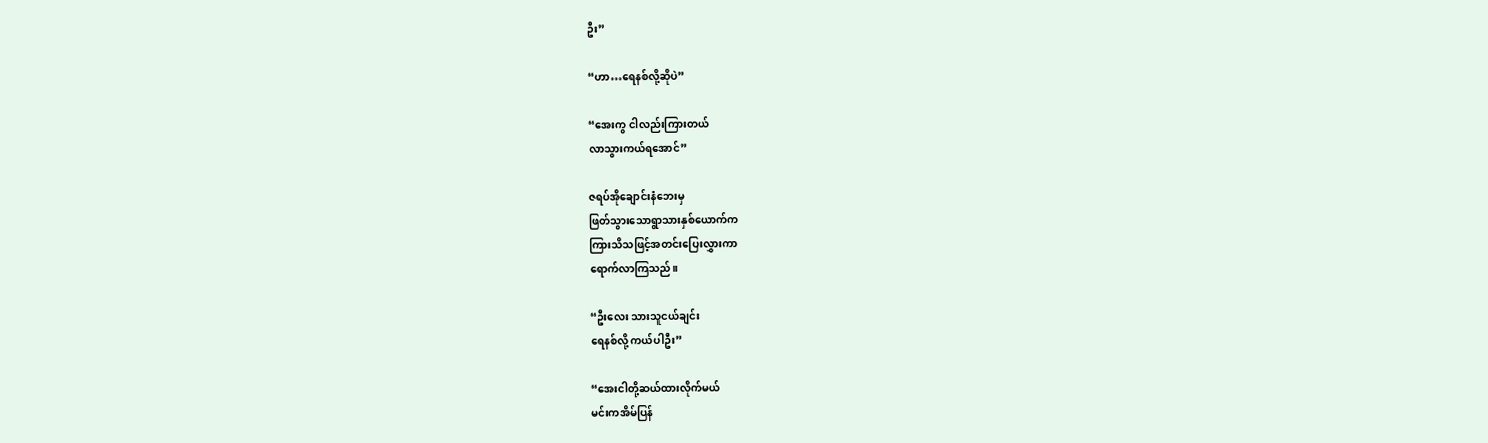ဦး”

“ဟာ…ရေနစ်လို့ဆိုပဲ”

“အေးကွ ငါလည်းကြားတယ်
လာသွားကယ်ရအောင်”

ဇရပ်အိုချောင်းနံဘေးမှ
ဖြတ်သွားသောရွာသားနှစ်ယောက်က
ကြားသိသဖြင့်အတင်းပြေးလွှားကာ
ရောက်လာကြသည်။

“ဦးလေး သားသူငယ်ချင်း
ရေနစ်လို့ ကယ်ပါဦး”

“အေးငါတို့ဆယ်ထားလိုက်မယ်
မင်းကအိမ်ပြန်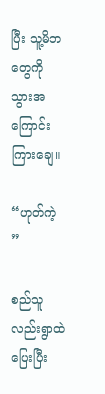ပြီး သူ့မိဘတွေကို
သွားအကြောင်းကြားချေ။

“ဟုတ်ကဲ့ ”

စည်သူလည်းရွာထဲပြေးပြီး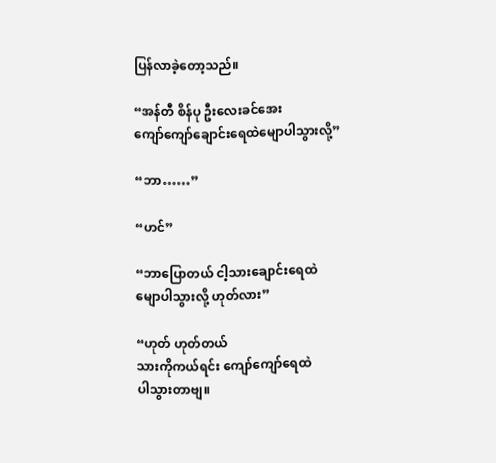ပြန်လာခဲ့တော့သည်။

“အန်တီ စိန်ပု ဦးလေးခင်အေး
ကျော်ကျော်ချောင်းရေထဲမျောပါသွားလို့”

“ဘာ……”

“ဟင်”

“ဘာပြောတယ် ငါ့သားချောင်းရေထဲ
မျောပါသွားလို့ ဟုတ်လား”

“ဟုတ် ဟုတ်တယ်
သားကိုကယ်ရင်း ကျော်ကျော်ရေထဲ
ပါသွားတာဗျ။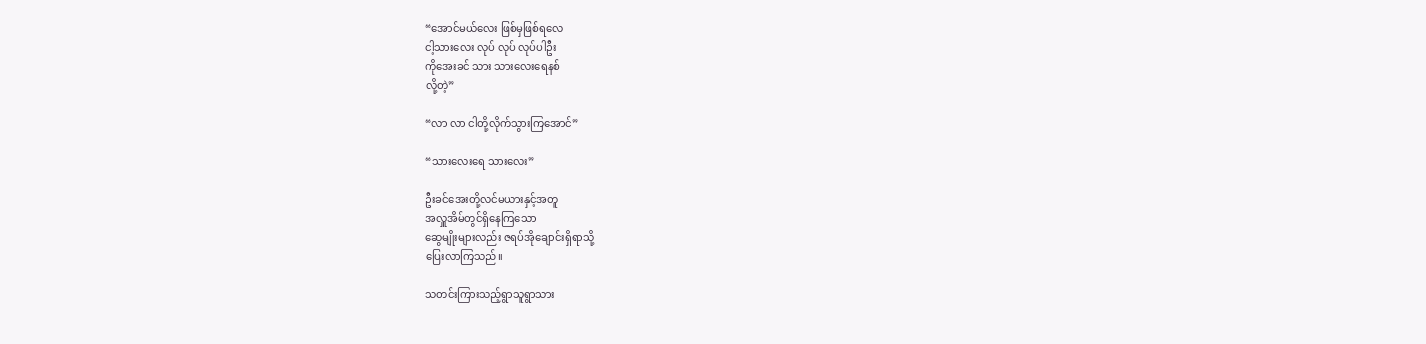“အောင်မယ်လေး ဖြစ်မှဖြစ်ရလေ
ငါ့သားလေး လုပ် လုပ် လုပ်ပါဦး
ကိုအေးခင် သား သားလေးရေနစ်
လို့တဲ့”

“လာ လာ ငါတို့လိုက်သွားကြအောင်”

“သားလေးရေ သားလေး”

ဦးခင်အေးတို့လင်မယားနှင့်အတူ
အလှူအိမ်တွင်ရှိနေကြသော
ဆွေမျိုးများလည်း ဇရပ်အိုချောင်းရှိရာသို့
ပြေးလာကြသည်။

သတင်းကြားသည့်ရွာသူရွာသား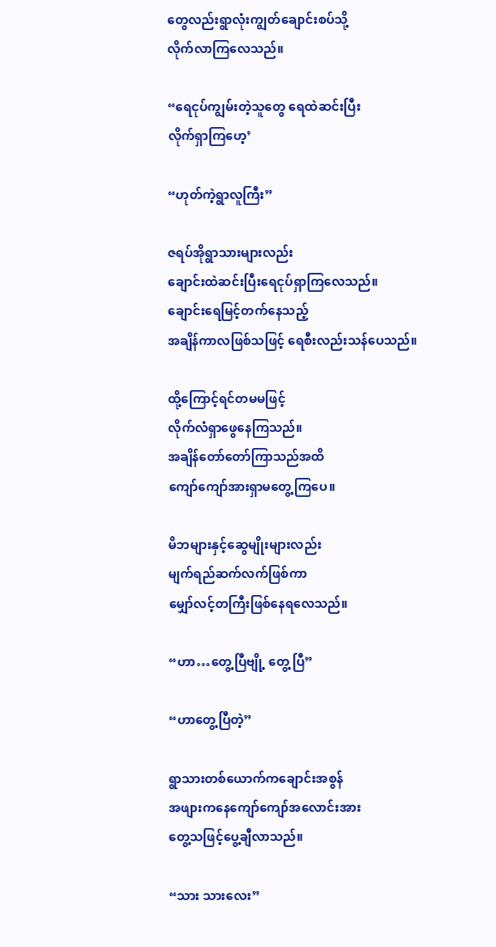တွေလည်းရွာလုံးကျွတ်ချောင်းစပ်သို့
လိုက်လာကြလေသည်။

“ရေငုပ်ကျွမ်းတဲ့သူတွေ ရေထဲဆင်းပြီး
လိုက်ရှာကြဟေ့’

“ဟုတ်ကဲ့ရွာလူကြီး”

ဇရပ်အိုရွာသားများလည်း
ချောင်းထဲဆင်းပြီးရေငုပ်ရှာကြလေသည်။
ချောင်းရေမြင့်တက်နေသည့်
အချိန်ကာလဖြစ်သဖြင့် ရေစီးလည်းသန်ပေသည်။

ထို့ကြောင့်ရင်တမမဖြင့်
လိုက်လံရှာဖွေနေကြသည်။
အချိန်တော်တော်ကြာသည်အထိ
ကျော်ကျော်အားရှာမတွေ့ကြပေ။

မိဘများနှင့်ဆွေမျိုးများလည်း
မျက်ရည်ဆက်လက်ဖြစ်ကာ
မျှော်လင့်တကြီးဖြစ်နေရလေသည်။

“ဟာ…တွေ့ပြီဗျို့ တွေ့ ပြီ”

“ဟာတွေ့ပြီတဲ့”

ရွာသားတစ်ယောက်ကချောင်းအစွန်
အဖျားကနေကျော်ကျော်အလောင်းအား
တွေ့သဖြင့်ပွေ့ချီလာသည်။

“သား သားလေး”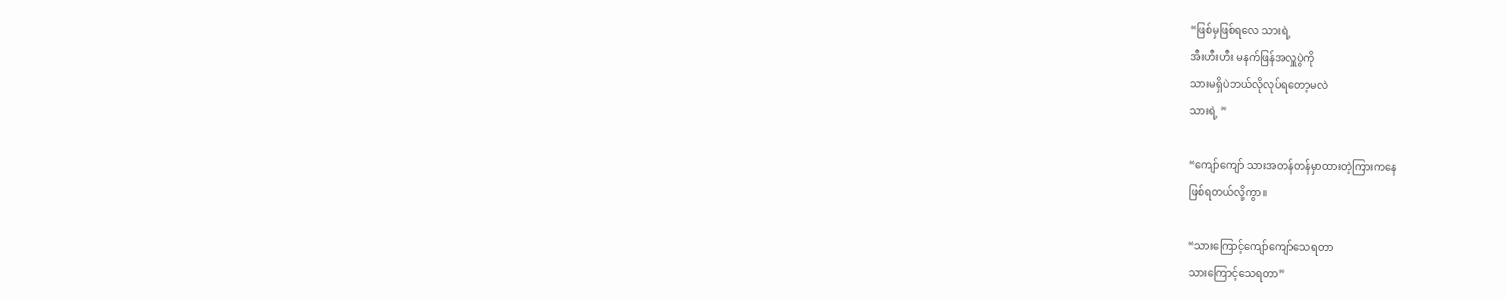“ဖြစ်မှဖြစ်ရလေ သားရဲ့
အီးဟီးဟီး မနက်ဖြန်အလှူပွဲကို
သားမရှိပဲဘယ်လိုလုပ်ရတော့မလဲ
သားရဲ့ ”

“ကျော်ကျော် သားအတန်တန်မှာထားတဲ့ကြားကနေ
ဖြစ်ရတယ်လို့ကွာ။

“သားကြောင့်ကျော်ကျော်သေရတာ
သားကြောင့်သေရတာ”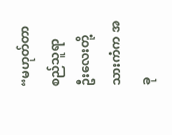“မဟုတ်တာ စည်သူရာ
ဦးလေးတို့သားကံက အခု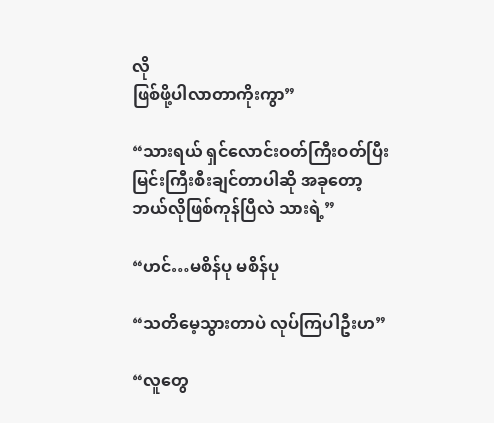လို
ဖြစ်ဖို့ပါလာတာကိုးကွာ”

“သားရယ် ရှင်လောင်းဝတ်ကြီးဝတ်ပြီး
မြင်းကြီးစီးချင်တာပါဆို အခုတော့
ဘယ်လိုဖြစ်ကုန်ပြီလဲ သားရဲ့”

“ဟင်…မစိန်ပု မစိန်ပု

“သတိမေ့သွားတာပဲ လုပ်ကြပါဦးဟ”

“လူတွေ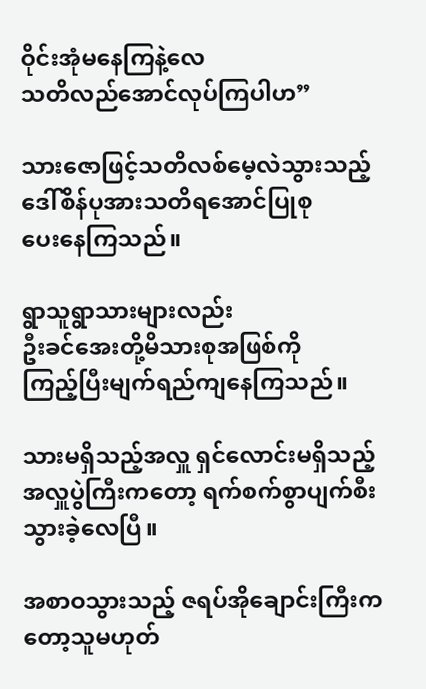ဝိုင်းအုံမနေကြနဲ့လေ
သတိလည်အောင်လုပ်ကြပါဟ”

သားဇောဖြင့်သတိလစ်မေ့လဲသွားသည့်
ဒေါ်စိန်ပုအားသတိရအောင်ပြုစု
ပေးနေကြသည်။

ရွာသူရွာသားများလည်း
ဦးခင်အေးတို့မိသားစုအဖြစ်ကို
ကြည့်ပြီးမျက်ရည်ကျနေကြသည်။

သားမရှိသည့်အလှူ ရှင်လောင်းမရှိသည့်
အလှူပွဲကြီးကတော့ ရက်စက်စွာပျက်စီး
သွားခဲ့လေပြီ။

အစာဝသွားသည့် ဇရပ်အိုချောင်းကြီးကတော့သူမဟုတ်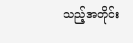သည့်အတိုင်း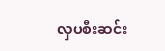လှပစီးဆင်း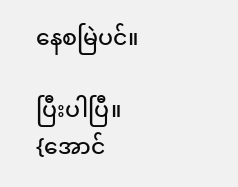နေစမြဲပင်။

ပြီးပါပြီ။
{အောင်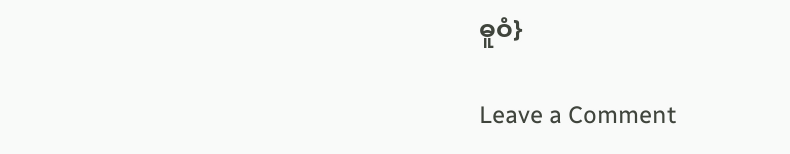ဓူဝံ}

Leave a Comment